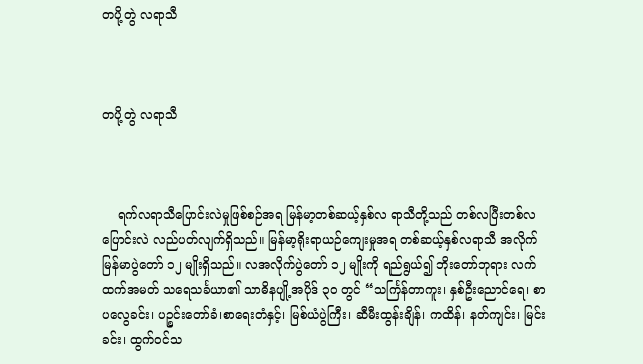တပို့တွဲ လရာသီ



တပို့တွဲ လရာသီ



    ရက်လရာသီပြောင်းလဲမှုဖြစ်စဉ်အရ မြန်မာ့တစ်ဆယ့်နှစ်လ ရာသီတို့သည် တစ်လပြီးတစ်လပြောင်းလဲ လည်ပတ်လျက်ရှိသည်။ မြန်မာ့ရိုးရာယဉ်ကျေးမှုအရ တစ်ဆယ့်နှစ်လရာသီ အလိုက်မြန်မာပွဲတော် ၁၂ မျိုးရှိသည်။ လအလိုက်ပွဲတော် ၁၂ မျိုးကို ရည်ရွယ်၍ ဘိုးတော်ဘုရား လက်ထက်အမတ် သရေသင်္ခယာ၏ သာဓိနပျို့အပိုဒ် ၃၀ တွင် “သင်္ကြန်တာကူး၊ နှစ်ဦးညောင်ရေ၊ စာပလွေခင်း၊ ပဉ္စင်းတော်ခံ၊စာရေးတံနှင့်၊ မြစ်ယံပွဲကြီး၊ ဆီမီးထွန်းချိန်၊ ကထိန်၊ နတ်ကျင်း၊ မြင်းခင်း၊ ထွက်ဝင်သ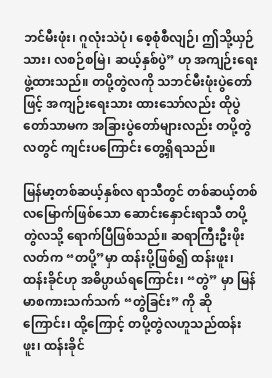ဘင်မီးဖုံး၊ ဂူလုံးသဲပုံ၊ စေ့စုံစီလျဉ်၊ ဤသို့ယှဉ်သား၊ လစဉ်စမြဲ၊ ဆယ့်နှစ်ပွဲ” ဟု အကျဉ်းရေးဖွဲ့ထားသည်။ တပို့တွဲလကို သဘင်မီးဖုံးပွဲတော်ဖြင့် အကျဉ်းရေးသား ထားသော်လည်း ထိုပွဲတော်သာမက အခြားပွဲတော်များလည်း တပို့တွဲလတွင် ကျင်းပကြောင်း တွေ့ရှိရသည်။

မြန်မာ့တစ်ဆယ့်နှစ်လ ရာသီတွင် တစ်ဆယ့်တစ်လမြောက်ဖြစ်သော ဆောင်းနှောင်းရာသီ တပို့တွဲလသို့ ရောက်ပြီဖြစ်သည်။ ဆရာကြီးဦးဖိုးလတ်က “တပို့”မှာ ထန်းပို့ဖြစ်၍ ထန်းဖူး၊ ထန်းခိုင်ဟု အဓိပ္ပာယ်ရကြောင်း၊ “တွဲ” မှာ မြန်မာစကားသက်သက် “တွဲခြင်း” ကို ဆိုကြောင်း၊ ထို့ကြောင့် တပို့တွဲလဟူသည်ထန်းဖူး၊ ထန်းခိုင်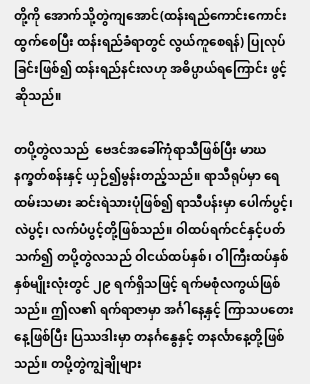တို့ကို အောက်သို့တွဲကျအောင်(ထန်းရည်ကောင်းကောင်း ထွက်စေပြီး ထန်းရည်ခံရာတွင် လွယ်ကူစေရန်) ပြုလုပ်ခြင်းဖြစ်၍ ထန်းရည်နင်းလဟု အဓိပ္ပာယ်ရကြောင်း ဖွင့်ဆိုသည်။

တပို့တွဲလသည်  ဗေဒင်အခေါ်ကုံရာသီဖြစ်ပြီး မာဃနက္ခတ်စန်းနှင့် ယှဉ်၍မွန်းတည့်သည်။ ရာသီရုပ်မှာ ရေထမ်းသမား ဆင်းရဲသားပုံဖြစ်၍ ရာသီပန်းမှာ ပေါက်ပွင့်၊ လဲပွင့်၊ လက်ပံပွင့်တို့ဖြစ်သည်။ ဝါထပ်ရက်ငင်နှင့်ပတ်သက်၍ တပို့တွဲလသည် ဝါငယ်ထပ်နှစ်၊ ဝါကြီးထပ်နှစ် နှစ်မျိုးလုံးတွင် ၂၉ ရက်ရှိသဖြင့် ရက်မစုံလကွယ်ဖြစ်သည်။ ဤလ၏ ရက်ရာဇာမှာ အင်္ဂါနေ့နှင့် ကြာသပတေးနေ့ဖြစ်ပြီး ပြဿဒါးမှာ တနင်္ဂနွေနှင့် တနင်္လာနေ့တို့ဖြစ်သည်။ တပို့တွဲကျွဲချိုများ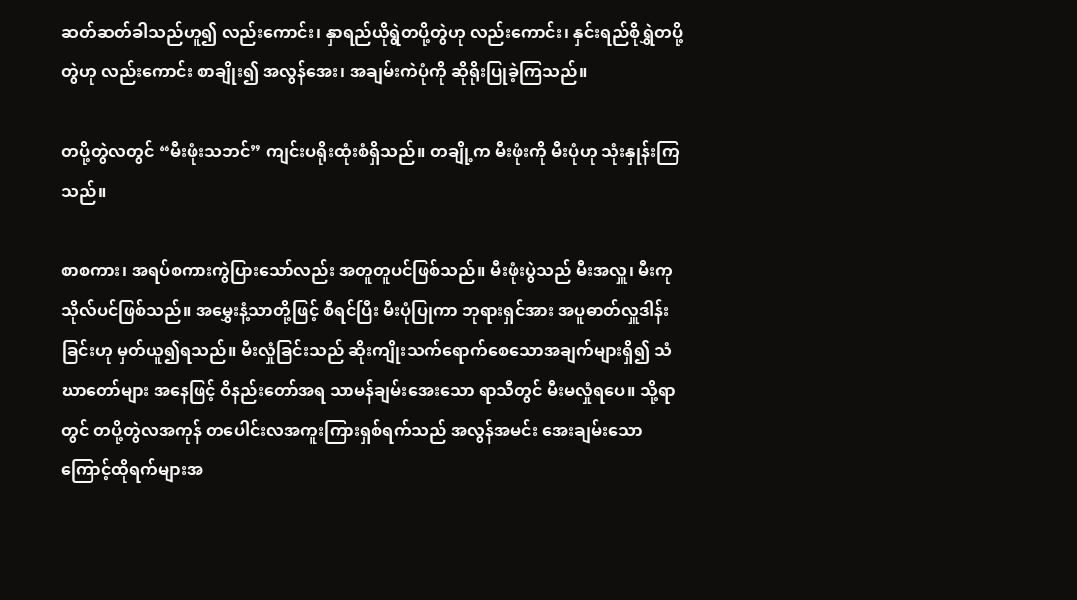ဆတ်ဆတ်ခါသည်ဟူ၍ လည်းကောင်း၊ နှာရည်ယိုရွဲတပို့တွဲဟု လည်းကောင်း၊ နှင်းရည်စိုရွှဲတပို့တွဲဟု လည်းကောင်း စာချိုး၍ အလွန်အေး၊ အချမ်းကဲပုံကို ဆိုရိုးပြုခဲ့ကြသည်။

တပို့တွဲလတွင် “မီးဖုံးသဘင်” ကျင်းပရိုးထုံးစံရှိသည်။ တချို့က မီးဖုံးကို မီးပုံဟု သုံးနှုန်းကြသည်။

စာစကား၊ အရပ်စကားကွဲပြားသော်လည်း အတူတူပင်ဖြစ်သည်။ မီးဖုံးပွဲသည် မီးအလှူ၊ မီးကုသိုလ်ပင်ဖြစ်သည်။ အမွှေးနံ့သာတို့ဖြင့် စီရင်ပြီး မီးပုံပြုကာ ဘုရားရှင်အား အပူဓာတ်လှူဒါန်းခြင်းဟု မှတ်ယူ၍ရသည်။ မီးလှုံခြင်းသည် ဆိုးကျိုးသက်ရောက်စေသောအချက်များရှိ၍ သံဃာတော်များ အနေဖြင့် ဝိနည်းတော်အရ သာမန်ချမ်းအေးသော ရာသီတွင် မီးမလှုံရပေ။ သို့ရာတွင် တပို့တွဲလအကုန် တပေါင်းလအကူးကြားရှစ်ရက်သည် အလွန်အမင်း အေးချမ်းသောကြောင့်ထိုရက်များအ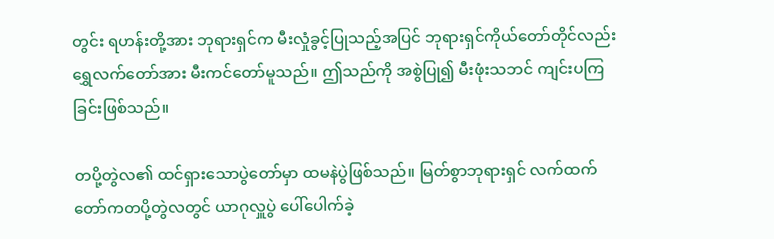တွင်း ရဟန်းတို့အား ဘုရားရှင်က မီးလှုံခွင့်ပြုသည့်အပြင် ဘုရားရှင်ကိုယ်တော်တိုင်လည်း ရွှေလက်တော်အား မီးကင်တော်မူသည်။ ဤသည်ကို အစွဲပြု၍ မီးဖုံးသဘင် ကျင်းပကြခြင်းဖြစ်သည်။

တပို့တွဲလ၏ ထင်ရှားသောပွဲတော်မှာ ထမနဲပွဲဖြစ်သည်။ မြတ်စွာဘုရားရှင် လက်ထက်တော်ကတပို့တွဲလတွင် ယာဂုလှူပွဲ ပေါ်ပေါက်ခဲ့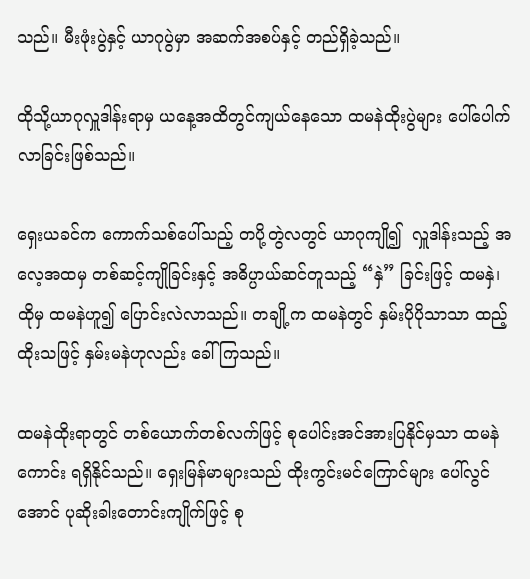သည်။ မီးဖုံးပွဲနှင့် ယာဂုပွဲမှာ အဆက်အစပ်နှင့် တည်ရှိခဲ့သည်။

ထိုသို့ယာဂုလှူဒါန်းရာမှ ယနေ့အထိတွင်ကျယ်နေသော ထမနဲထိုးပွဲများ ပေါ်ပေါက်လာခြင်းဖြစ်သည်။

ရှေးယခင်က ကောက်သစ်ပေါ်သည့် တပို့တွဲလတွင် ယာဂုကျို၍  လှူဒါန်းသည့် အလေ့အထမှ တစ်ဆင့်ကျိုခြင်းနှင့် အဓိပ္ပာယ်ဆင်တူသည့် “နှဲ” ခြင်းဖြင့် ထမနှဲ၊ ထိုမှ ထမနဲဟူ၍ ပြောင်းလဲလာသည်။ တချို့က ထမနဲတွင် နှမ်းပိုပိုသာသာ ထည့်ထိုးသဖြင့် နှမ်းမနဲဟုလည်း ခေါ်ကြသည်။

ထမနဲထိုးရာတွင် တစ်ယောက်တစ်လက်ဖြင့် စုပေါင်းအင်အားပြနိုင်မှသာ ထမနဲကောင်း ရရှိနိုင်သည်။ ရှေးမြန်မာများသည် ထိုးကွင်းမင်ကြောင်များ ပေါ်လွင်အောင် ပုဆိုးခါးတောင်းကျိုက်ဖြင့် စု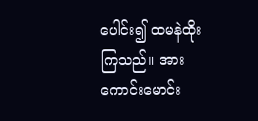ပေါင်း၍ ထမနဲထိုးကြသည်။ အားကောင်းမောင်း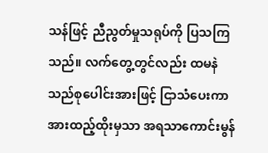သန်ဖြင့် ညီညွတ်မှုသရုပ်ကို ပြသကြသည်။ လက်တွေ့တွင်လည်း ထမနဲသည်စုပေါင်းအားဖြင့် ငြာသံပေးကာ အားထည့်ထိုးမှသာ အရသာကောင်းမွန်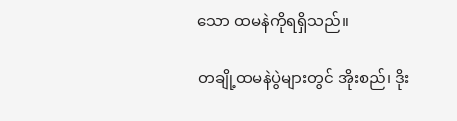သော ထမနဲကိုရရှိသည်။

တချို့ထမနဲပွဲများတွင် အိုးစည်၊ ဒိုး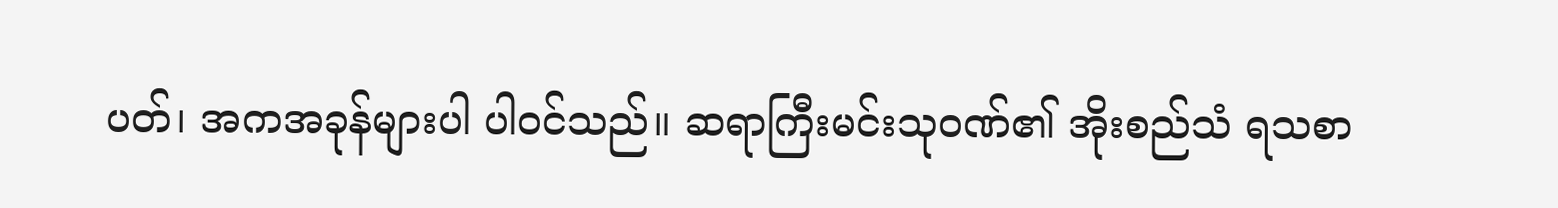ပတ်၊ အကအခုန်များပါ ပါဝင်သည်။ ဆရာကြီးမင်းသုဝဏ်၏ အိုးစည်သံ ရသစာ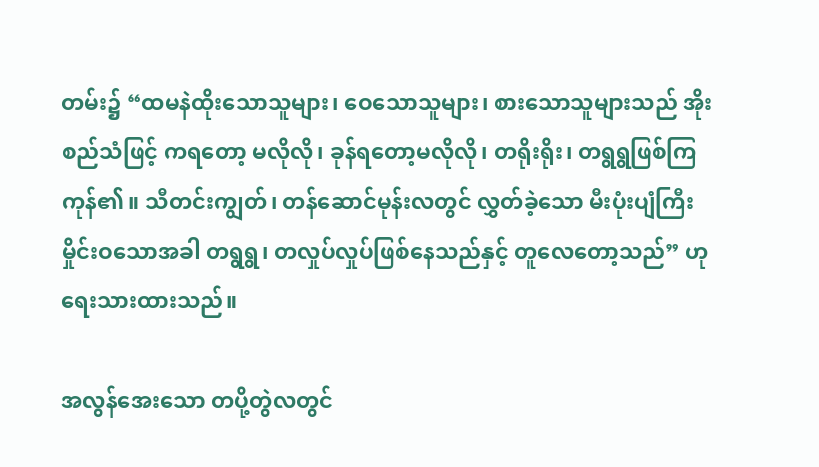တမ်း၌ “ထမနဲထိုးသောသူများ၊ ဝေသောသူများ၊ စားသောသူများသည် အိုးစည်သံဖြင့် ကရတော့ မလိုလို၊ ခုန်ရတော့မလိုလို၊ တရိုးရိုး၊ တရွရွဖြစ်ကြကုန်၏။ သီတင်းကျွတ်၊ တန်ဆောင်မုန်းလတွင် လွှတ်ခဲ့သော မီးပုံးပျံကြီး မှိုင်းဝသောအခါ တရွရွ၊ တလှုပ်လှုပ်ဖြစ်နေသည်နှင့် တူလေတော့သည်” ဟုရေးသားထားသည်။

အလွန်အေးသော တပို့တွဲလတွင်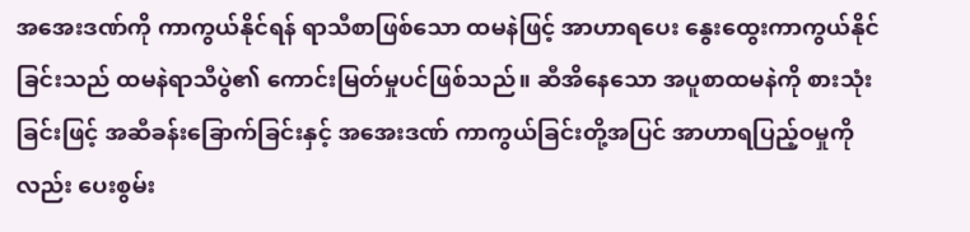အအေးဒဏ်ကို ကာကွယ်နိုင်ရန် ရာသီစာဖြစ်သော ထမနဲဖြင့် အာဟာရပေး နွေးထွေးကာကွယ်နိုင်ခြင်းသည် ထမနဲရာသီပွဲ၏ ကောင်းမြတ်မှုပင်ဖြစ်သည်။ ဆီအိနေသော အပူစာထမနဲကို စားသုံးခြင်းဖြင့် အဆီခန်းခြောက်ခြင်းနှင့် အအေးဒဏ် ကာကွယ်ခြင်းတို့အပြင် အာဟာရပြည့်ဝမှုကိုလည်း ပေးစွမ်း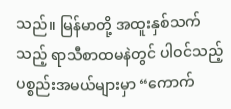သည်။ မြန်မာတို့ အထူးနှစ်သက်သည့် ရာသီစာထမနဲတွင် ပါဝင်သည့် ပစ္စည်းအမယ်များမှာ “ကောက်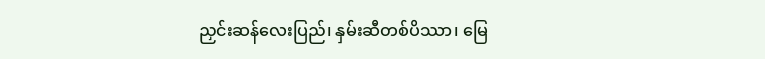ညှင်းဆန်လေးပြည်၊ နှမ်းဆီတစ်ပိဿာ၊ မြေ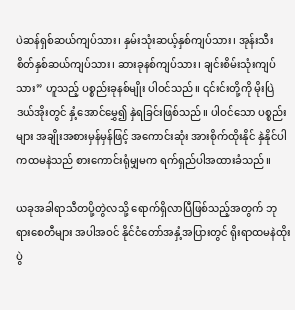ပဲဆန်ရှစ်ဆယ်ကျပ်သား၊ နှမ်းသုံးဆယ့်နှစ်ကျပ်သား၊ အုန်းသီးစိတ်နှစ်ဆယ်ကျပ်သား၊ ဆားခုနစ်ကျပ်သား၊ ချင်းစိမ်းသုံးကျပ်သား” ဟူသည့် ပစ္စည်းခုနစ်မျိုး ပါဝင်သည်။ ၎င်းင်းတို့ကို မိုးပြဲဒယ်အိုးတွင် နှံ့အောင်မွှေ၍ နှဲရခြင်းဖြစ်သည်။ ပါဝင်သော ပစ္စည်းများ အချိုးအစားမှန်မှန်ဖြင့် အကောင်းဆုံး အားစိုက်ထိုးနိုင် နှဲနိုင်ပါကထမနဲသည် စားကောင်းရုံမျှမက ရက်ရှည်ပါအထားခံသည်။

ယခုအခါရာသီတပို့တွဲလသို့ ရောက်ရှိလာပြီဖြစ်သည့်အတွက် ဘုရားစေတီများ အပါအဝင် နိုင်ငံတော်အနှံ့အပြားတွင် ရိုးရာထမနဲထိုးပွဲ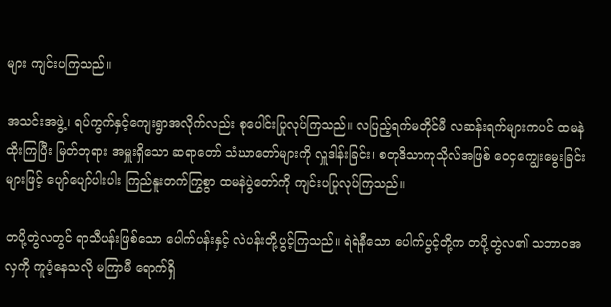များ ကျင်းပကြသည်။

အသင်းအဖွဲ့၊ ရပ်ကွက်နှင့်ကျေးရွာအလိုက်လည်း စုပေါင်းပြုလုပ်ကြသည်။ လပြည့်ရက်မတိုင်မီ လဆန်းရက်များကပင် ထမနဲထိုးကြပြီး မြတ်ဘုရား အမှူးရှိသော ဆရာတော် သံဃာတော်များကို လှူဒါန်းခြင်း၊ စတုဒိသာကုသိုလ်အဖြစ် ဝေငှကျွေးမွေးခြင်းများဖြင့် ပျော်ပျော်ပါးပါး ကြည်နူးတက်ကြွစွာ ထမနဲပွဲတော်ကို ကျင်းပပြုလုပ်ကြသည်။

တပို့တွဲလတွင် ရာသီပန်းဖြစ်သော ပေါက်ပန်းနှင့် လဲပန်းတို့ပွင့်ကြသည်။ ရဲရဲနီသော ပေါက်ပွင့်တို့က တပို့တွဲလ၏ သဘာဝအလှကို ကူပံ့နေသလို မကြာမီ ရောက်ရှိ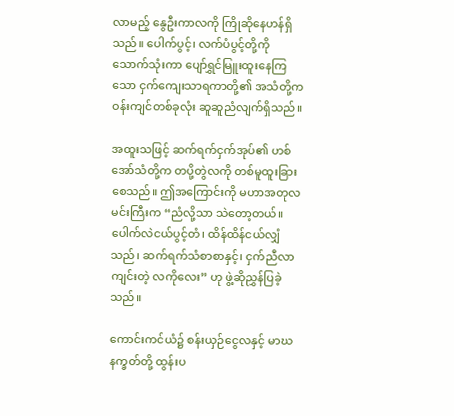လာမည့် နွေဦးကာလကို ကြိုဆိုနေဟန်ရှိသည်။ ပေါက်ပွင့်၊ လက်ပံပွင့်တို့ကို သောက်သုံးကာ ပျော်ရွှင်မြူးထူးနေကြသော ငှက်ကျေးသာရကာတို့၏ အသံတို့က ဝန်းကျင်တစ်ခုလုံး ဆူဆူညံလျက်ရှိသည်။

အထူးသဖြင့် ဆက်ရက်ငှက်အုပ်၏ ဟစ်အော်သံတို့က တပို့တွဲလကို တစ်မူထူးခြားစေသည်။ ဤအကြောင်းကို မဟာအတုလမင်းကြီးက “ညံလို့သာ သဲတော့တယ်။ပေါက်လဲငယ်ပွင့်တံ၊ ထိန်ထိန်ငယ်လျှံသည်၊ ဆက်ရက်သံစာစာနှင့်၊ ငှက်ညီလာကျင်းတဲ့ လကိုလေး” ဟု ဖွဲ့ဆိုညွှန်ပြခဲ့သည်။

ကောင်းကင်ယံ၌ စန်းယှဉ်ငွေလနှင့် မာဃနက္ခတ်တို့ ထွန်းပ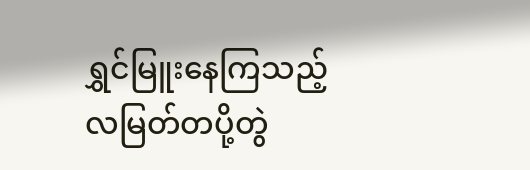ရွှင်မြူးနေကြသည့် လမြတ်တပို့တွဲ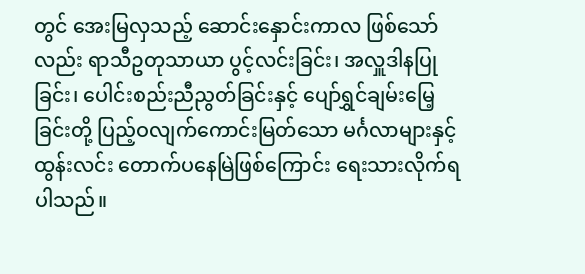တွင် အေးမြလှသည့် ဆောင်းနှောင်းကာလ ဖြစ်သော်လည်း ရာသီဥတုသာယာ ပွင့်လင်းခြင်း၊ အလှူဒါနပြုခြင်း၊ ပေါင်းစည်းညီညွတ်ခြင်းနှင့် ပျော်ရွှင်ချမ်းမြေ့ခြင်းတို့ ပြည့်ဝလျက်ကောင်းမြတ်သော မင်္ဂလာများနှင့် ထွန်းလင်း တောက်ပနေမြဲဖြစ်ကြောင်း ရေးသားလိုက်ရပါသည်။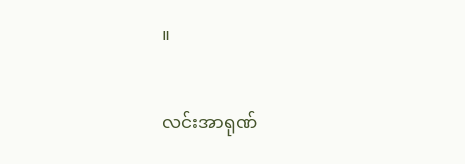။

လင်းအာရုဏ်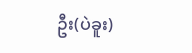ဦး(ပဲခူး)